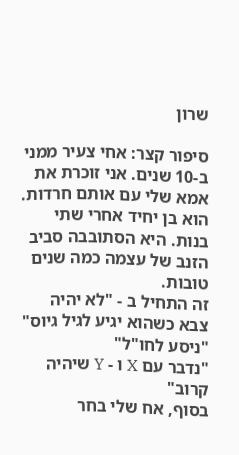שרון

סיפור קצר: אחי צעיר ממני ב-10 שנים. אני זוכרת את אמא שלי עם אותם חרדות. הוא בן יחיד אחרי שתי בנות. היא הסתובבה סביב הזנב של עצמה כמה שנים טובות.
זה התחיל ב - "לא יהיה צבא כשהוא יגיע לגיל גיוס"
"ניסע לחו"ל"
"נדבר עם X ו - Y שיהיה קרוב"
בסוף, אח שלי בחר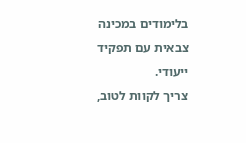בלימודים במכינה צבאית עם תפקיד ייעודי.
צריך לקוות לטוב,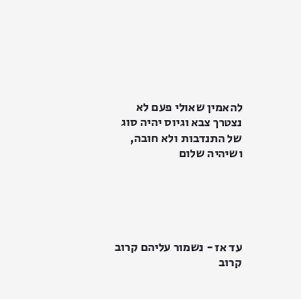להאמין שאולי פעם לא נצטרך צבא וגיוס יהיה סוג של התנדבות ולא חובה, ושיהיה שלום





עד אז - נשמור עליהם קרוב קרוב